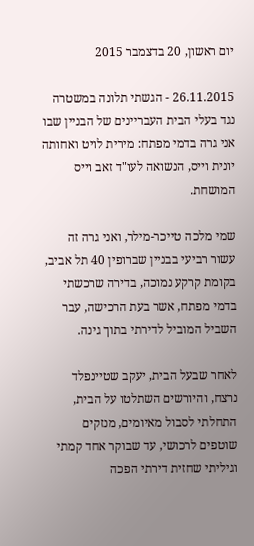יום ראשון, 20 בדצמבר 2015

26.11.2015 - הגשתי תלונה במשטרה נגד בעלי הבית העבריינים של הבניין שבו אני גרה בדמי מפתח: מירית לויט ואחותה יונית וייס, הנשואה לעו"ד זאב וייס המושחת.

שמי מלכה טייכר-מילר, ואני גרה זה עשור רביעי בבניין שברופין 40 תל אביב, בקומת קרקע נמוכה, בדירה שרכשתי בדמי מפתח, אשר בעת הרכישה, עבר השביל המוביל לדירתי בתוך גינה.

לאחר שבעל הבית, יעקב שטיינפלד נרצח, והיורשים השתלטו על הבית, התחלתי לסבול מאיומים, מנזקים שוטפים לרכושי, עד שבוקר אחד קמתי וגיליתי שחזית דירתי הפכה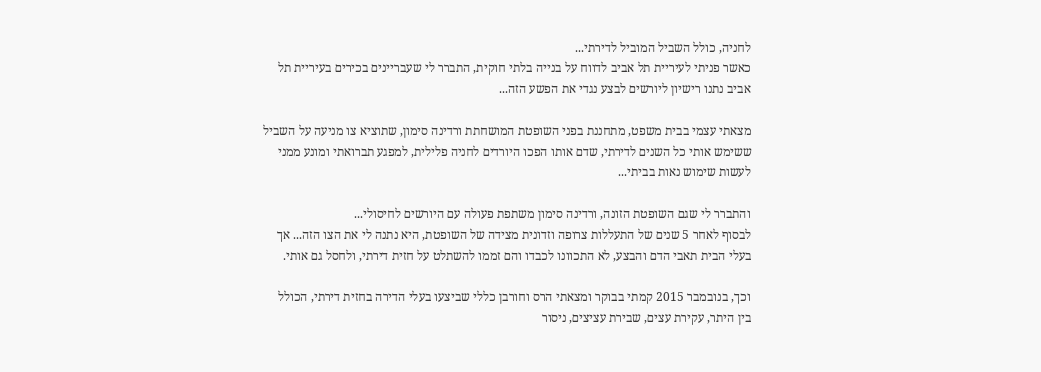לחניה, כולל השביל המוביל לדירתי...
כאשר פניתי לעיריית תל אביב לדווח על בנייה בלתי חוקית, התברר לי שעבריינים בכירים בעיריית תל אביב נתנו רישיון ליורשים לבצע נגדי את הפשע הזה...

מצאתי עצמי בבית משפט, מתחננת בפני השופטת המושחתת ורדינה סימון, שתוציא צו מניעה על השביל ששימש אותי כל השנים לדירתי, שדם אותו הפכו היורדים לחניה פלילית, למפגע תברואתי ומונע ממני לעשות שימוש נאות בביתי...

והתברר לי שגם השופטת הזונה, ורדינה סימון משתפת פעולה עם היורשים לחיסולי...
לבסוף לאחר 5 שנים של התעללות צרופה וזדונית מצידה של השופטת, היא נתנה לי את הצו הזה... אך בעלי הבית תאבי הדם והבצע, לא התכוונו לכבדו והם זממו להשתלט על חזית דירתי, ולחסל גם אותי.

וכך, בנובמבר 2015 קמתי בבוקר ומצאתי הרס וחורבן כללי שביצעו בעלי הדירה בחזית דירתי, הכולל בין היתר, עקירת עצים, שבירת עציצים, ניסור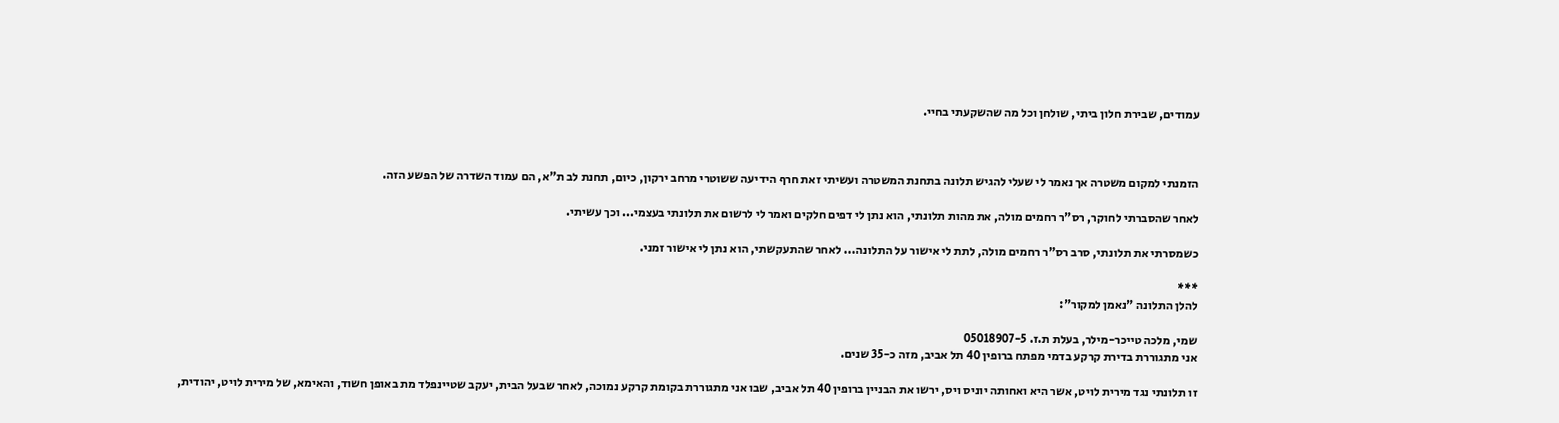עמודים, שבירת חלון ביתי, שולחן וכל מה שהשקעתי בחיי.



הזמנתי למקום משטרה אך נאמר לי שעלי להגיש תלונה בתחנת המשטרה ועשיתי זאת חרף הידיעה ששוטרי מרחב ירקון, כיום, תחנת לב ת"א, הם עמוד השדרה של הפשע הזה.

לאחר שהסברתי לחוקר, רס"ר רחמים מולה, את מהות תלונתי, הוא נתן לי דפים חלקים ואמר לי לרשום את תלונתי בעצמי... וכך עשיתי.

כשמסרתי את תלונתי, סרב רס"ר רחמים מולה, לתת לי אישור על התלונה... לאחר שהתעקשתי, הוא נתן לי אישור זמני.

***
להלן התלונה "נאמן למקור":

שמי, מלכה טייכר-מילר, בעלת ת.ז. 05018907-5
אני מתגוררת בדירת קרקע בדמי מפתח ברופין 40 תל אביב, מזה כ-35 שנים.

זו תלונתי נגד מירית לויט, אשר היא ואחותה יוניס ויס, ירשו את הבניין ברופין 40 תל אביב, שבו אני מתגוררת בקומת קרקע נמוכה, לאחר שבעל הבית, יעקב שטיינפלד מת באופן חשוד, והאימא, של מירית לויט, יהודית,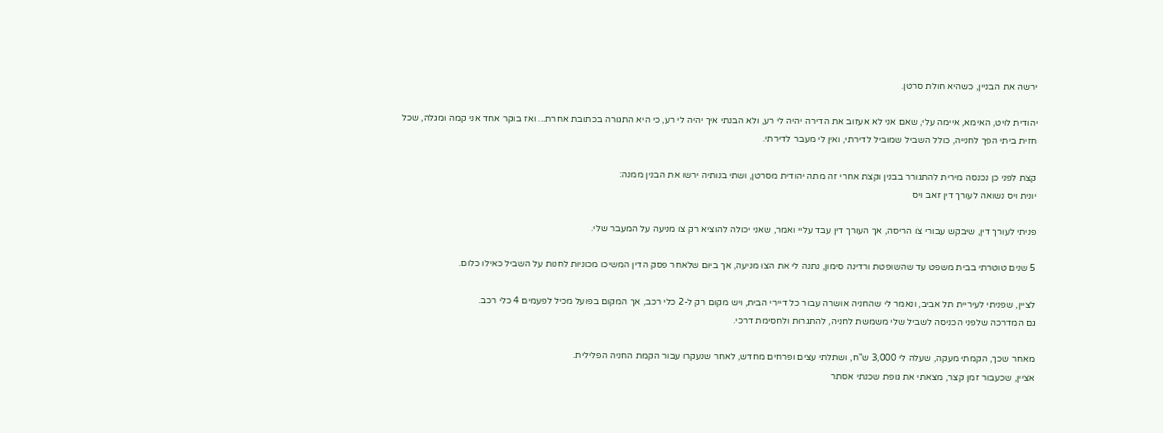ירשה את הבניין, כשהיא חולת סרטן.

יהודית לויט, האימא, איימה עלי, שאם אני לא אעזוב את הדירה יהיה לי רע, ולא הבנתי איך יהיה לי רע, כי היא התגורה בכתובת אחרת... ואז בוקר אחד אני קמה ומגלה, שכל חזית ביתי הפך לחנייה, כולל השביל שמוביל לדירתי, ואין לי מעבר לדירתי.

קצת לפני כן נכנסה מירית להתגורר בבנין וקצת אחרי זה מתה יהודית מסרטן, ושתי בנותיה ירשו את הבנין ממנה:
יונית ויס נשואה לעורך דין זאב ויס

פניתי לעורך דין, שיבקש עבורי צו הריסה, אך העורך דין עבד עליי ואמר, שאני יכולה להוציא רק צו מניעה על המעבר שלי.

5 שנים טוטרתי בבית משפט עד שהשופטת ורדינה סימון, נתנה לי את הצו מניעה, אך ביום שלאחר פסק הדין המשיכו מכוניות לחנות על השביל כאילו כלום.

לציין, שפניתי לעיריית תל אביב, ונאמר לי שהחניה אושרה עבור כל דיירי הבית, ויש מקום רק ל-2 כלי רכב, אך המקום בפועל מכיל לפעמים 4 כלי רכב.
גם המדרכה שלפני הכניסה לשביל שלי משמשת לחניה, להתגרות ולחסימת דרכי.

מאחר שכך, הקמתי מעקה, שעלה לי 3,000 ש"ח, ושתלתי עצים ופרחים מחדש, לאחר שנעקרו עבור הקמת החניה הפלילית.
אציין, שכעבור זמן קצר, מצאתי את גופת שכנתי אסתר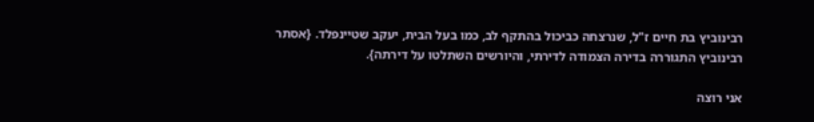רבינוביץ בת חיים ז"ל, שנרצחה כביכול בהתקף לב, כמו בעל הבית, יעקב שטיינפלד. {אסתר רבינוביץ התגוררה בדירה הצמודה לדירתי, והיורשים השתלטו על דירתה}.

אני רוצה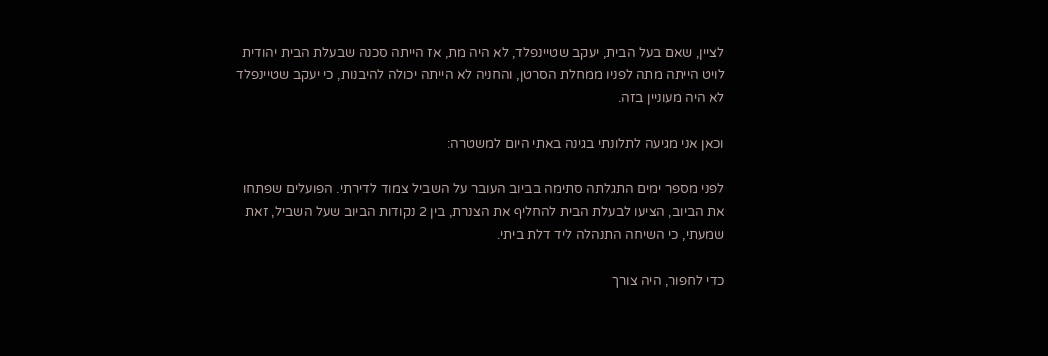לציין, שאם בעל הבית, יעקב שטיינפלד, לא היה מת, אז הייתה סכנה שבעלת הבית יהודית לויט הייתה מתה לפניו ממחלת הסרטן, והחניה לא הייתה יכולה להיבנות, כי יעקב שטיינפלד לא היה מעוניין בזה.

וכאן אני מגיעה לתלונתי בגינה באתי היום למשטרה:

לפני מספר ימים התגלתה סתימה בביוב העובר על השביל צמוד לדירתי. הפועלים שפתחו את הביוב, הציעו לבעלת הבית להחליף את הצנרת, בין 2 נקודות הביוב שעל השביל, זאת שמעתי, כי השיחה התנהלה ליד דלת ביתי.

כדי לחפור, היה צורך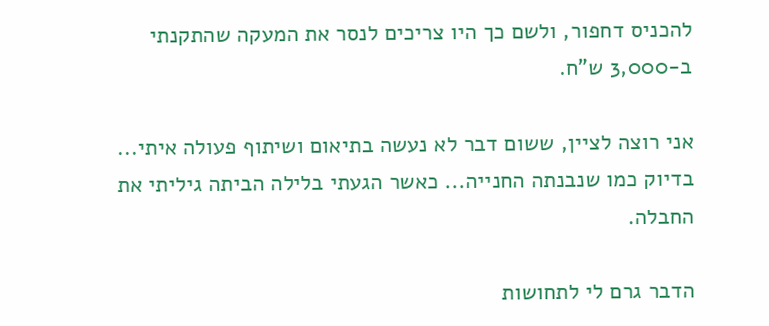להכניס דחפור, ולשם כך היו צריכים לנסר את המעקה שהתקנתי ב-3,000 ש"ח.

אני רוצה לציין, ששום דבר לא נעשה בתיאום ושיתוף פעולה איתי... בדיוק כמו שנבנתה החנייה... כאשר הגעתי בלילה הביתה גיליתי את החבלה.

הדבר גרם לי לתחושות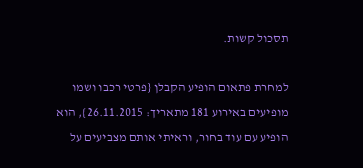תסכול קשות.

למחרת פתאום הופיע הקבלן {פרטי רכבו ושמו מופיעים באירוע 181 מתאריך: 26.11.2015}, הוא הופיע עם עוד בחור, וראיתי אותם מצביעים על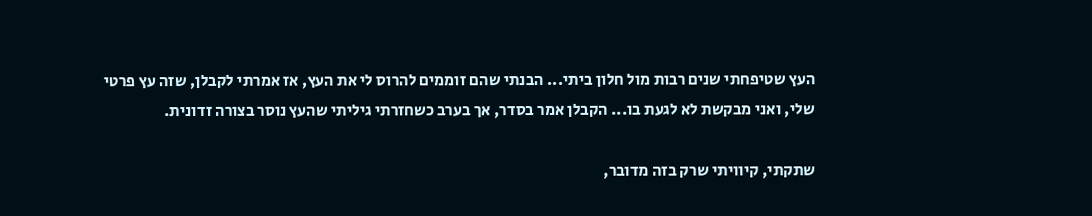העץ שטיפחתי שנים רבות מול חלון ביתי... הבנתי שהם זוממים להרוס לי את העץ, אז אמרתי לקבלן, שזה עץ פרטי שלי, ואני מבקשת לא לגעת בו... הקבלן אמר בסדר, אך בערב כשחזרתי גיליתי שהעץ נוסר בצורה זדונית.

שתקתי, קיוויתי שרק בזה מדובר,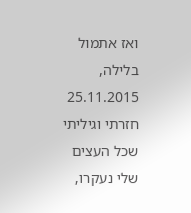ואז אתמול בלילה, 25.11.2015 חזרתי וגיליתי שכל העצים שלי נעקרו,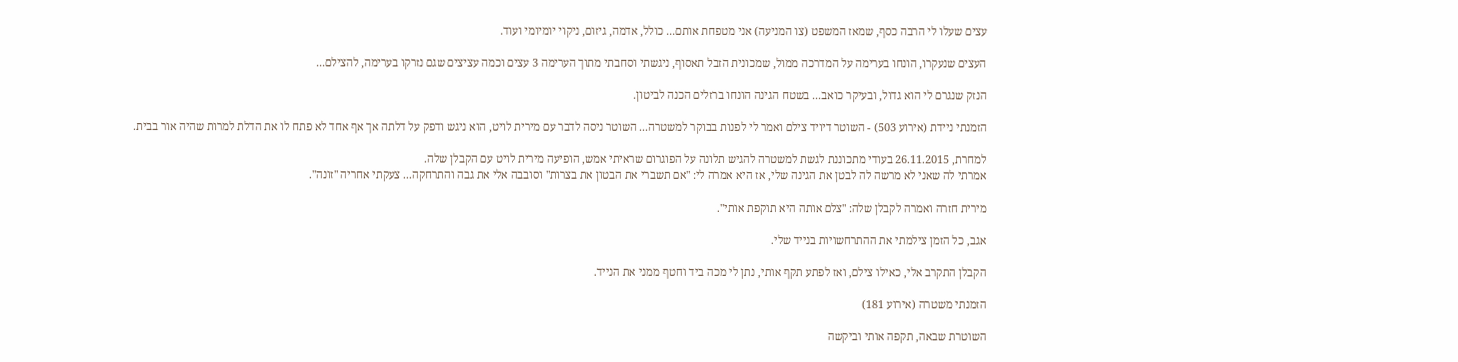עצים שעלו לי הרבה כסף, שמאז המשפט (צו המניעה) אני מטפחת אותם... כולל, אדמה, גיזום, ניקוי יומיומי ועוד.

העצים שנעקרו, הונחו בערימה על המדרכה ממול, שמכונית הזבל תאסוף, ניגשתי וסחבתי מתוך הערימה 3 עצים וכמה עציצים שגם נזרקו בערימה, להצילם...

הנזק שנגרם לי הוא גדול, ובעיקר כואב... בשטח הגינה הונחו ברזלים הכנה לביטון.

הזמנתי ניידת (אירוע 503) - השוטר דיויד צילם ואמר לי לפנות בבוקר למשטרה... השוטר ניסה לדבר עם מירית לויט, הוא ניגש ודפק על דלתה אך אף אחד לא פתח לו את הדלת למרות שהיה אור בבית.

למחרת, 26.11.2015 בעודי מתכוננת לגשת למשטרה להגיש תלונה על הפוגרום שראיתי אמש, הופיעה מירית לויט עם הקבלן שלה.
אמרתי לה שאני לא מרשה לה לבטן את הגינה שלי, אז היא אמרה לי: "אם תשברי את הבטון את בצרות" וסובבה אלי את גבה והתרחקה... צעקתי אחריה "זונה".

מירית חזרה ואמרה לקבלן שלה: "צלם אותה היא תוקפת אותי".

אגב, כל הזמן צילמתי את ההתרחשויות בנייד שלי.

הקבלן התקרב אלי, כאילו צילם, ואז לפתע תקף אותי, נתן לי מכה ביד וחטף ממני את הנייד.

הזמנתי משטרה (אירוע 181)

השוטרת שבאה, תקפה אותי וביקשה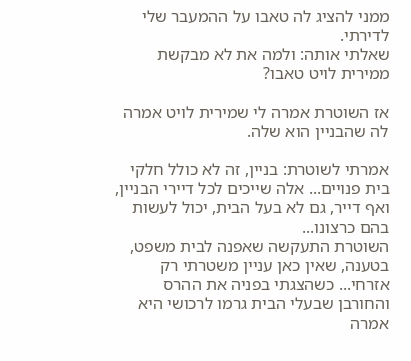ממני להציג לה טאבו על ההמעבר שלי לדירתי.
שאלתי אותה: ולמה את לא מבקשת ממירית לויט טאבו?

אז השוטרת אמרה לי שמירית לויט אמרה לה שהבניין הוא שלה.

אמרתי לשוטרת: בניין, זה לא כולל חלקי בית פנויים... אלה שייכים לכל דיירי הבניין, ואף דייר, גם לא בעל הבית, יכול לעשות בהם כרצונו...
השוטרת התעקשה שאפנה לבית משפט, בטענה, שאין כאן עניין משטרתי רק אזרחי... כשהצגתי בפניה את ההרס והחורבן שבעלי הבית גרמו לרכושי היא אמרה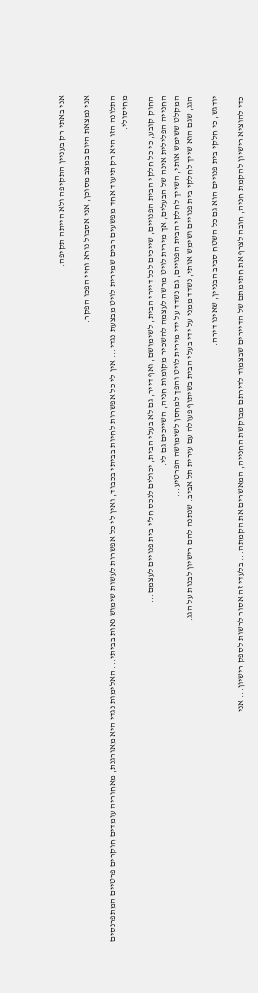אני באתי רק בעניין התקיפה ולא הייתה תקיפה.

אני נמצאת היום במצב מסוכן, אני אסבול נורא וחיי הפכו הפקר.

התלונה הזו היא רק תיעוד אחד מפשעים רבים שמירית לויט מבצעת נגדי... אין לי כל אפשרות לחיות בביתי בכבוד, ואין לי כל אפשרות לעשות שימוש נאות בביתי... האלימות נגדי היא מאורגנת, מאחוריה עומדים חוקרים פרטיים המתפרנסים מחיסולי.

החוק קובע, כי כל חלקי הבית הפנויים, שייכים לכל דיירי הבית, לשימושם, ואף דייר, גם לא בעלי הבית, יכולים לנכס חל'י בית פנויים לעצמם...
החנייה הפלילית אינה של הבעלים, אך מירית לויט מרשה לעצמה להשכיר מקומות חניה, השייכים גם לי.
המקלט ששימש אותי, השייך לחלקי הבית הפנויים, גם נשדד על ידי מירית לויט והפך למחסן לשימושה הפרטיע...
הגג, שגם הוא שייך לחלקי בית פנויים ושימש אותי, נשדד ממני על ידי בעלי הבית בשיתוף פעולה עם עירית תל אביב. שנתנה להם רישיון לבנות על הגג.

יודגש, כי חלקי בית פנויים הוא גם כל השטח סביב הבניין, שאינו דירה.

כדי להוציא רישיון להקמת חניה, חובה לצרף את חתימתם של הדיירים שבצמוד לדירתם מבוקשת החנייה, המאשרים את הקמתה... בלעדי זה אסור לרשות לספק רישיון... אני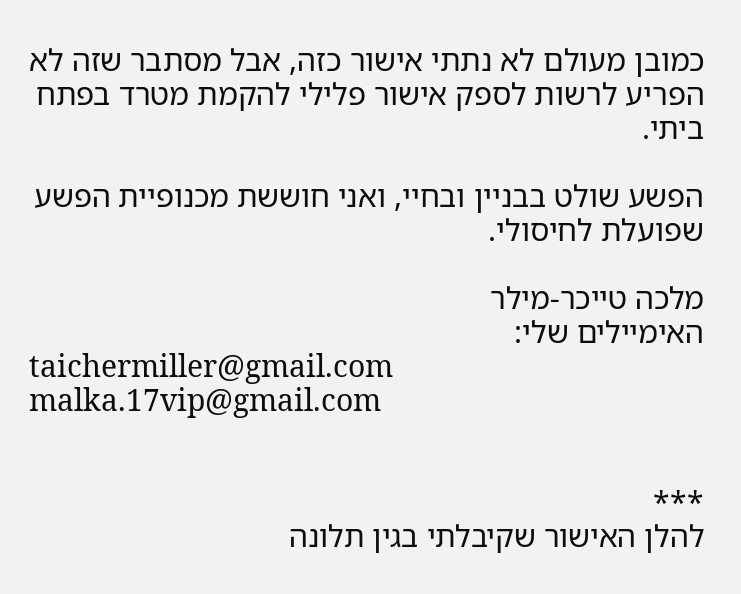כמובן מעולם לא נתתי אישור כזה, אבל מסתבר שזה לא הפריע לרשות לספק אישור פלילי להקמת מטרד בפתח ביתי.

הפשע שולט בבניין ובחיי, ואני חוששת מכנופיית הפשע שפועלת לחיסולי.

מלכה טייכר-מילר
האימיילים שלי:
taichermiller@gmail.com
malka.17vip@gmail.com


***
להלן האישור שקיבלתי בגין תלונה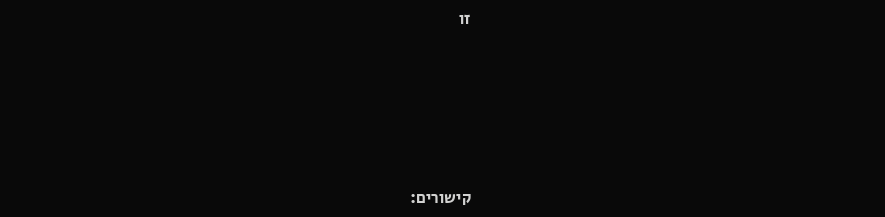זו






קישורים: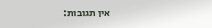אין תגובות: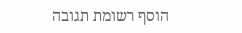הוסף רשומת תגובה